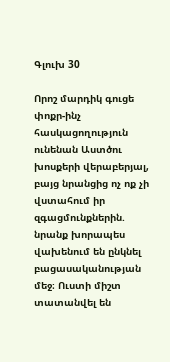Գլուխ 30

Որոշ մարդիկ գուցե փոքր-ինչ հասկացողություն ունենան Աստծու խոսքերի վերաբերյալ, բայց նրանցից ոչ ոք չի վստահում իր զգացմունքներին. նրանք խորապես վախենում են ընկնել բացասականության մեջ։ Ուստի միշտ տատանվել են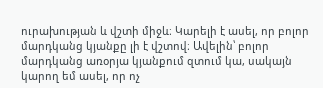ուրախության և վշտի միջև։ Կարելի է ասել, որ բոլոր մարդկանց կյանքը լի է վշտով։ Ավելին՝ բոլոր մարդկանց առօրյա կյանքում զտում կա, սակայն կարող եմ ասել, որ ոչ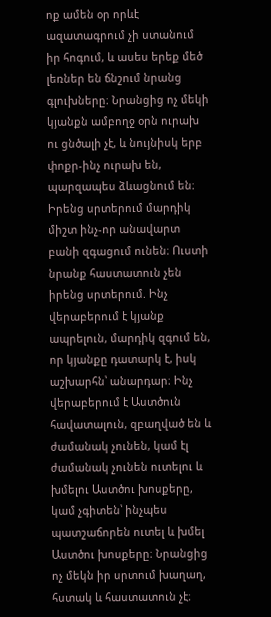ոք ամեն օր որևէ ազատագրում չի ստանում իր հոգում, և ասես երեք մեծ լեռներ են ճնշում նրանց գլուխները։ Նրանցից ոչ մեկի կյանքն ամբողջ օրն ուրախ ու ցնծալի չէ, և նույնիսկ երբ փոքր-ինչ ուրախ են, պարզապես ձևացնում են։ Իրենց սրտերում մարդիկ միշտ ինչ-որ անավարտ բանի զգացում ունեն։ Ուստի նրանք հաստատուն չեն իրենց սրտերում. Ինչ վերաբերում է կյանք ապրելուն, մարդիկ զգում են, որ կյանքը դատարկ է, իսկ աշխարհն՝ անարդար։ Ինչ վերաբերում է Աստծուն հավատալուն, զբաղված են և ժամանակ չունեն, կամ էլ ժամանակ չունեն ուտելու և խմելու Աստծու խոսքերը, կամ չգիտեն՝ ինչպես պատշաճորեն ուտել և խմել Աստծու խոսքերը։ Նրանցից ոչ մեկն իր սրտում խաղաղ, հստակ և հաստատուն չէ։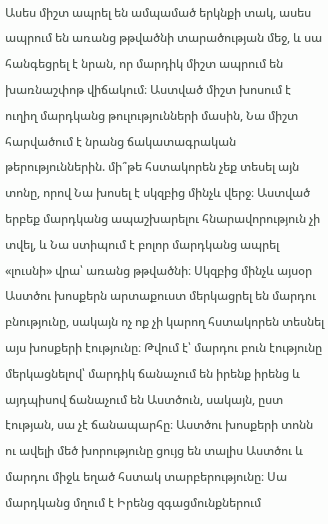Ասես միշտ ապրել են ամպամած երկնքի տակ, ասես ապրում են առանց թթվածնի տարածության մեջ, և սա հանգեցրել է նրան, որ մարդիկ միշտ ապրում են խառնաշփոթ վիճակում։ Աստված միշտ խոսում է ուղիղ մարդկանց թուլությունների մասին, Նա միշտ հարվածում է նրանց ճակատագրական թերություններին. մի՞թե հստակորեն չեք տեսել այն տոնը, որով Նա խոսել է սկզբից մինչև վերջ։ Աստված երբեք մարդկանց ապաշխարելու հնարավորություն չի տվել, և Նա ստիպում է բոլոր մարդկանց ապրել «լուսնի» վրա՝ առանց թթվածնի։ Սկզբից մինչև այսօր Աստծու խոսքերն արտաքուստ մերկացրել են մարդու բնությունը, սակայն ոչ ոք չի կարող հստակորեն տեսնել այս խոսքերի էությունը։ Թվում է՝ մարդու բուն էությունը մերկացնելով՝ մարդիկ ճանաչում են իրենք իրենց և այդպիսով ճանաչում են Աստծուն, սակայն, ըստ էության, սա չէ ճանապարհը։ Աստծու խոսքերի տոնն ու ավելի մեծ խորությունը ցույց են տալիս Աստծու և մարդու միջև եղած հստակ տարբերությունը։ Սա մարդկանց մղում է Իրենց զգացմունքներում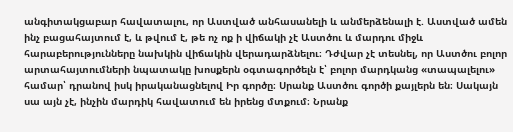անգիտակցաբար հավատալու, որ Աստված անհասանելի և անմերձենալի է. Աստված ամեն ինչ բացահայտում է, և թվում է, թե ոչ ոք ի վիճակի չէ Աստծու և մարդու միջև հարաբերությունները նախկին վիճակին վերադարձնելու։ Դժվար չէ տեսնել, որ Աստծու բոլոր արտահայտումների նպատակը խոսքերն օգտագործելն է՝ բոլոր մարդկանց «տապալելու» համար՝ դրանով իսկ իրականացնելով Իր գործը։ Սրանք Աստծու գործի քայլերն են։ Սակայն սա այն չէ, ինչին մարդիկ հավատում են իրենց մտքում։ Նրանք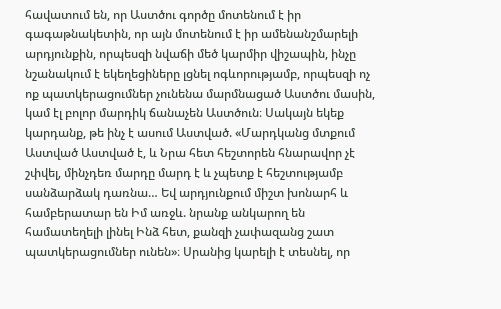հավատում են, որ Աստծու գործը մոտենում է իր գագաթնակետին, որ այն մոտենում է իր ամենանշմարելի արդյունքին, որպեսզի նվաճի մեծ կարմիր վիշապին, ինչը նշանակում է եկեղեցիները լցնել ոգևորությամբ, որպեսզի ոչ ոք պատկերացումներ չունենա մարմնացած Աստծու մասին, կամ էլ բոլոր մարդիկ ճանաչեն Աստծուն։ Սակայն եկեք կարդանք, թե ինչ է ասում Աստված. «Մարդկանց մտքում Աստված Աստված է, և Նրա հետ հեշտորեն հնարավոր չէ շփվել, մինչդեռ մարդը մարդ է և չպետք է հեշտությամբ սանձարձակ դառնա… Եվ արդյունքում միշտ խոնարհ և համբերատար են Իմ առջև. նրանք անկարող են համատեղելի լինել Ինձ հետ, քանզի չափազանց շատ պատկերացումներ ունեն»։ Սրանից կարելի է տեսնել, որ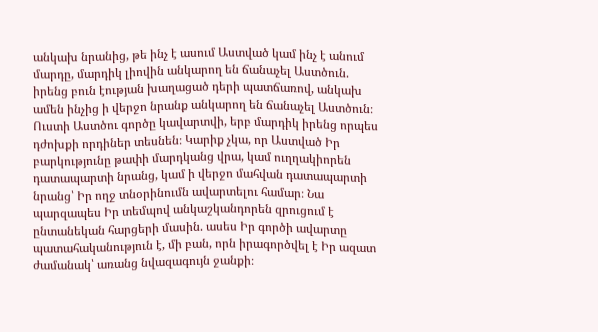անկախ նրանից, թե ինչ է ասում Աստված կամ ինչ է անում մարդը, մարդիկ լիովին անկարող են ճանաչել Աստծուն. իրենց բուն էության խաղացած դերի պատճառով, անկախ ամեն ինչից ի վերջո նրանք անկարող են ճանաչել Աստծուն։ Ուստի Աստծու գործը կավարտվի, երբ մարդիկ իրենց որպես դժոխքի որդիներ տեսնեն։ Կարիք չկա, որ Աստված Իր բարկությունը թափի մարդկանց վրա, կամ ուղղակիորեն դատապարտի նրանց, կամ ի վերջո մահվան դատապարտի նրանց՝ Իր ողջ տնօրինումն ավարտելու համար։ Նա պարզապես Իր տեմպով անկաշկանդորեն զրուցում է ընտանեկան հարցերի մասին. ասես Իր գործի ավարտը պատահականություն է, մի բան, որն իրագործվել է Իր ազատ ժամանակ՝ առանց նվազագույն ջանքի։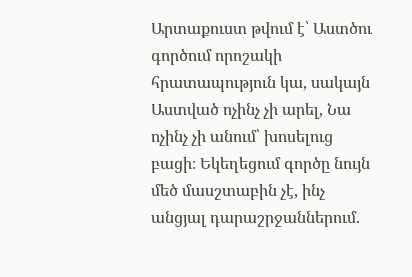Արտաքուստ թվում է՝ Աստծու գործում որոշակի հրատապություն կա, սակայն Աստված ոչինչ չի արել, Նա ոչինչ չի անում՝ խոսելուց բացի։ Եկեղեցում գործը նույն մեծ մասշտաբին չէ, ինչ անցյալ դարաշրջաններում.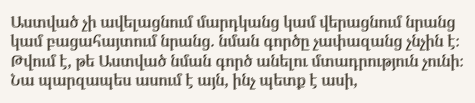Աստված չի ավելացնում մարդկանց կամ վերացնում նրանց կամ բացահայտում նրանց. նման գործը չափազանց չնչին է։ Թվում է, թե Աստված նման գործ անելու մտադրություն չունի։ Նա պարզապես ասում է այն, ինչ պետք է ասի,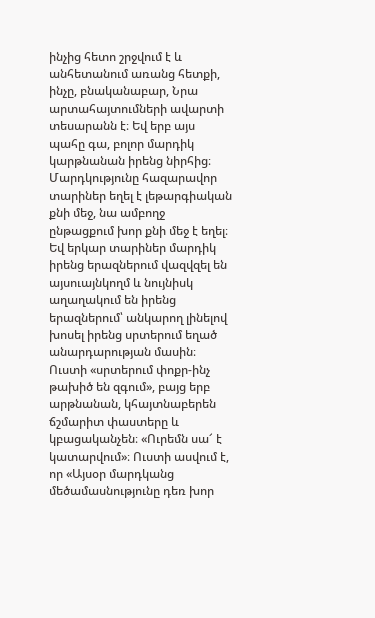ինչից հետո շրջվում է և անհետանում առանց հետքի, ինչը, բնականաբար, Նրա արտահայտումների ավարտի տեսարանն է։ Եվ երբ այս պահը գա, բոլոր մարդիկ կարթնանան իրենց նիրհից։ Մարդկությունը հազարավոր տարիներ եղել է լեթարգիական քնի մեջ, նա ամբողջ ընթացքում խոր քնի մեջ է եղել։ Եվ երկար տարիներ մարդիկ իրենց երազներում վազվզել են այսուայնկողմ և նույնիսկ աղաղակում են իրենց երազներում՝ անկարող լինելով խոսել իրենց սրտերում եղած անարդարության մասին։ Ուստի «սրտերում փոքր-ինչ թախիծ են զգում», բայց երբ արթնանան, կհայտնաբերեն ճշմարիտ փաստերը և կբացականչեն։ «Ուրեմն սա՜ է կատարվում»։ Ուստի ասվում է, որ «Այսօր մարդկանց մեծամասնությունը դեռ խոր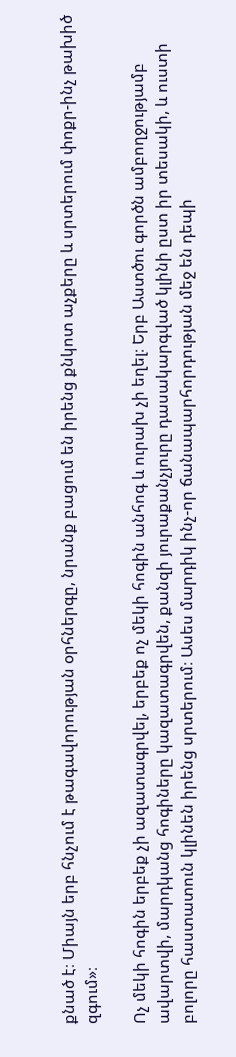քնած է։ Միայն երբ հնչում է թագավորության օրհներգը, նրանք բացում են իրենց քնկոտ աչքերը և սրտերում փոքր-ինչ թախիծ զգում»։

Ոչ մեկի հոգին երբեք չի ազատագրվել, երբեք ոչ մեկի հոգին անհոգ և ուրախ չի եղել։ Երբ Աստծու գործն ամբողջությամբ ավարտվի, մարդկանց հոգիները կազատագրվեն, քանզի յուրաքանչյուրը դասակարգված կլինի ըստ իր տեսակի, և ուստի բոլորը հաստատուն կլինեն իրենց սրտերում։ Ասես մարդիկ ինչ-որ ճանապարհորդության մեջ են դեպի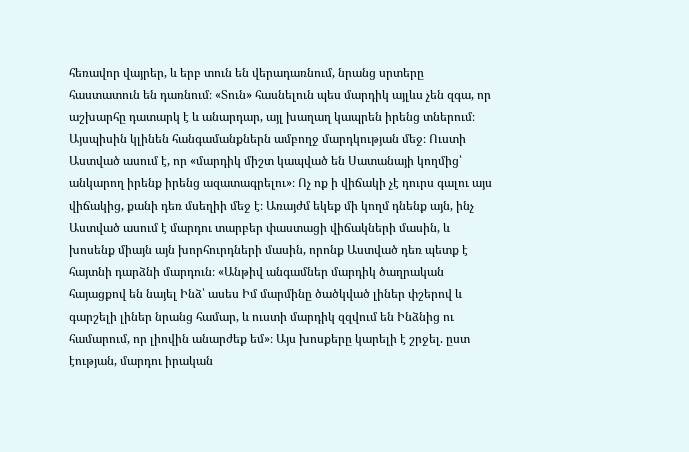հեռավոր վայրեր, և երբ տուն են վերադառնում, նրանց սրտերը հաստատուն են դառնում։ «Տուն» հասնելուն պես մարդիկ այլևս չեն զգա, որ աշխարհը դատարկ է և անարդար, այլ խաղաղ կապրեն իրենց տներում։ Այսպիսին կլինեն հանգամանքներն ամբողջ մարդկության մեջ։ Ուստի Աստված ասում է, որ «մարդիկ միշտ կապված են Սատանայի կողմից՝ անկարող իրենք իրենց ազատագրելու»։ Ոչ ոք ի վիճակի չէ դուրս գալու այս վիճակից, քանի դեռ մսեղիի մեջ է։ Առայժմ եկեք մի կողմ դնենք այն, ինչ Աստված ասում է մարդու տարբեր փաստացի վիճակների մասին, և խոսենք միայն այն խորհուրդների մասին, որոնք Աստված դեռ պետք է հայտնի դարձնի մարդուն։ «Անթիվ անգամներ մարդիկ ծաղրական հայացքով են նայել Ինձ՝ ասես Իմ մարմինը ծածկված լիներ փշերով և գարշելի լիներ նրանց համար, և ուստի մարդիկ զզվում են Ինձնից ու համարում, որ լիովին անարժեք եմ»։ Այս խոսքերը կարելի է շրջել. ըստ էության, մարդու իրական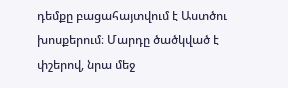դեմքը բացահայտվում է Աստծու խոսքերում։ Մարդը ծածկված է փշերով, նրա մեջ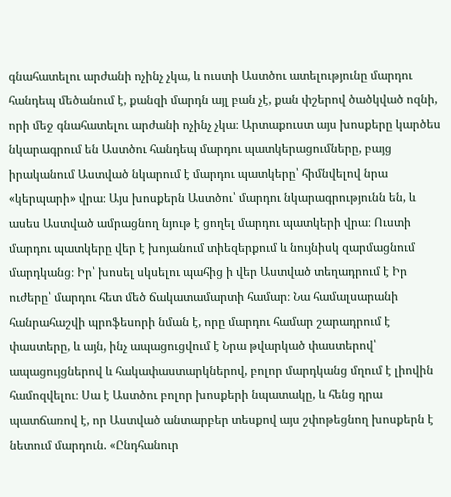գնահատելու արժանի ոչինչ չկա, և ուստի Աստծու ատելությունը մարդու հանդեպ մեծանում է, քանզի մարդն այլ բան չէ, քան փշերով ծածկված ոզնի, որի մեջ գնահատելու արժանի ոչինչ չկա։ Արտաքուստ այս խոսքերը կարծես նկարագրում են Աստծու հանդեպ մարդու պատկերացումները, բայց իրականում Աստված նկարում է մարդու պատկերը՝ հիմնվելով նրա «կերպարի» վրա։ Այս խոսքերն Աստծու՝ մարդու նկարագրությունն են, և ասես Աստված ամրացնող նյութ է ցողել մարդու պատկերի վրա։ Ուստի մարդու պատկերը վեր է խոյանում տիեզերքում և նույնիսկ զարմացնում մարդկանց։ Իր՝ խոսել սկսելու պահից ի վեր Աստված տեղադրում է Իր ուժերը՝ մարդու հետ մեծ ճակատամարտի համար։ Նա համալսարանի հանրահաշվի պրոֆեսորի նման է, որը մարդու համար շարադրում է փաստերը, և այն, ինչ ապացուցվում է Նրա թվարկած փաստերով՝ ապացույցներով և հակափաստարկներով, բոլոր մարդկանց մղում է լիովին համոզվելու։ Սա է Աստծու բոլոր խոսքերի նպատակը, և հենց դրա պատճառով է, որ Աստված անտարբեր տեսքով այս շփոթեցնող խոսքերն է նետում մարդուն. «Ընդհանուր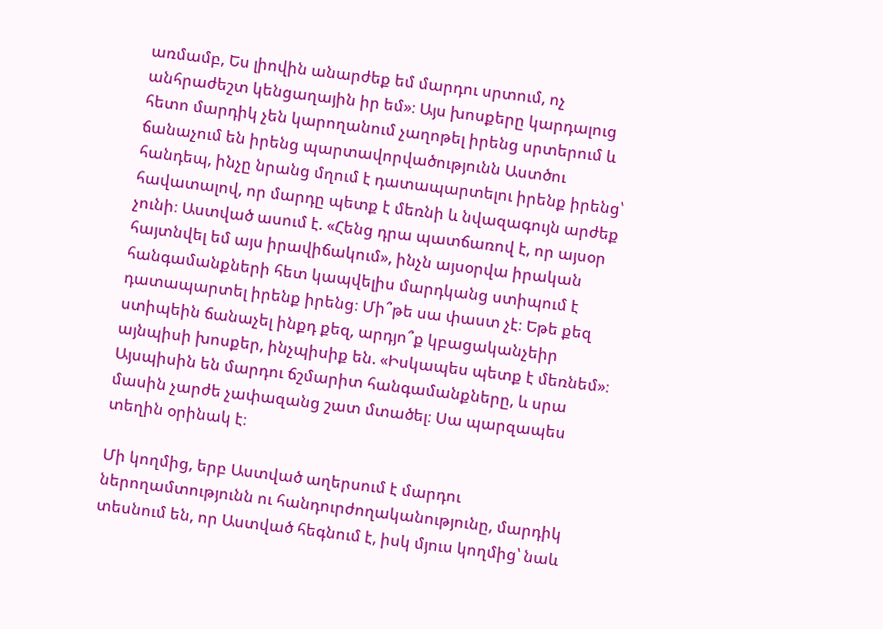առմամբ, Ես լիովին անարժեք եմ մարդու սրտում, ոչ անհրաժեշտ կենցաղային իր եմ»։ Այս խոսքերը կարդալուց հետո մարդիկ չեն կարողանում չաղոթել իրենց սրտերում և ճանաչում են իրենց պարտավորվածությունն Աստծու հանդեպ, ինչը նրանց մղում է դատապարտելու իրենք իրենց՝ հավատալով, որ մարդը պետք է մեռնի և նվազագույն արժեք չունի։ Աստված ասում է. «Հենց դրա պատճառով է, որ այսօր հայտնվել եմ այս իրավիճակում», ինչն այսօրվա իրական հանգամանքների հետ կապվելիս մարդկանց ստիպում է դատապարտել իրենք իրենց։ Մի՞թե սա փաստ չէ։ Եթե քեզ ստիպեին ճանաչել ինքդ քեզ, արդյո՞ք կբացականչեիր այնպիսի խոսքեր, ինչպիսիք են. «Իսկապես պետք է մեռնեմ»։ Այսպիսին են մարդու ճշմարիտ հանգամանքները, և սրա մասին չարժե չափազանց շատ մտածել։ Սա պարզապես տեղին օրինակ է։

Մի կողմից, երբ Աստված աղերսում է մարդու ներողամտությունն ու հանդուրժողականությունը, մարդիկ տեսնում են, որ Աստված հեգնում է, իսկ մյուս կողմից՝ նաև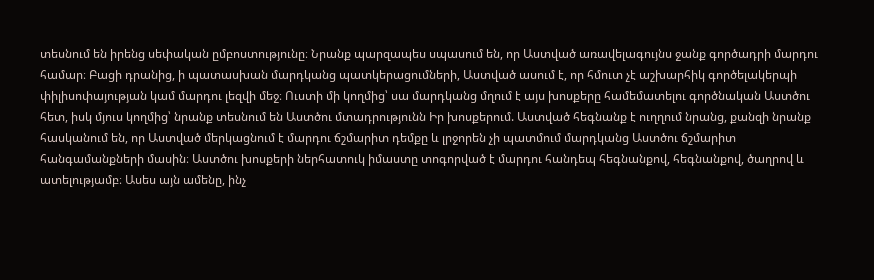տեսնում են իրենց սեփական ըմբոստությունը։ Նրանք պարզապես սպասում են, որ Աստված առավելագույնս ջանք գործադրի մարդու համար։ Բացի դրանից, ի պատասխան մարդկանց պատկերացումների, Աստված ասում է, որ հմուտ չէ աշխարհիկ գործելակերպի փիլիսոփայության կամ մարդու լեզվի մեջ։ Ուստի մի կողմից՝ սա մարդկանց մղում է այս խոսքերը համեմատելու գործնական Աստծու հետ, իսկ մյուս կողմից՝ նրանք տեսնում են Աստծու մտադրությունն Իր խոսքերում. Աստված հեգնանք է ուղղում նրանց, քանզի նրանք հասկանում են, որ Աստված մերկացնում է մարդու ճշմարիտ դեմքը և լրջորեն չի պատմում մարդկանց Աստծու ճշմարիտ հանգամանքների մասին։ Աստծու խոսքերի ներհատուկ իմաստը տոգորված է մարդու հանդեպ հեգնանքով, հեգնանքով, ծաղրով և ատելությամբ։ Ասես այն ամենը, ինչ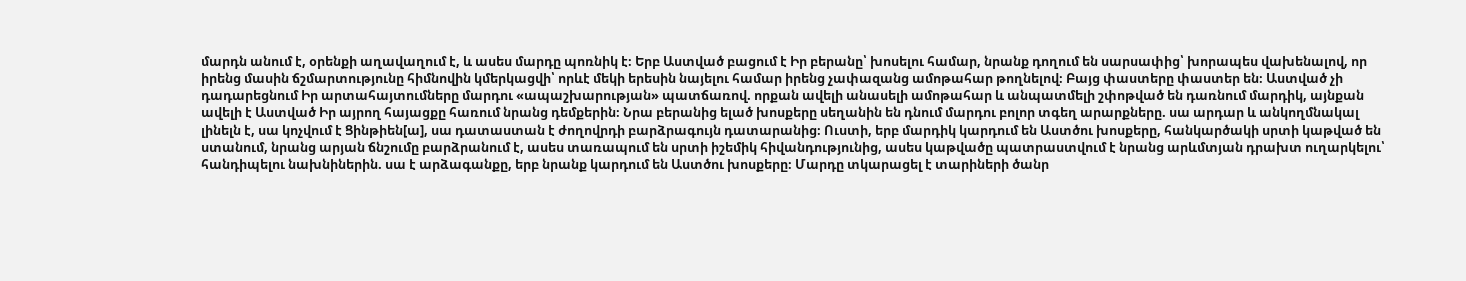մարդն անում է, օրենքի աղավաղում է, և ասես մարդը պոռնիկ է։ Երբ Աստված բացում է Իր բերանը՝ խոսելու համար, նրանք դողում են սարսափից՝ խորապես վախենալով, որ իրենց մասին ճշմարտությունը հիմնովին կմերկացվի՝ որևէ մեկի երեսին նայելու համար իրենց չափազանց ամոթահար թողնելով։ Բայց փաստերը փաստեր են։ Աստված չի դադարեցնում Իր արտահայտումները մարդու «ապաշխարության» պատճառով. որքան ավելի անասելի ամոթահար և անպատմելի շփոթված են դառնում մարդիկ, այնքան ավելի է Աստված Իր այրող հայացքը հառում նրանց դեմքերին։ Նրա բերանից ելած խոսքերը սեղանին են դնում մարդու բոլոր տգեղ արարքները. սա արդար և անկողմնակալ լինելն է, սա կոչվում է Ցինթիեն[ա], սա դատաստան է ժողովրդի բարձրագույն դատարանից։ Ուստի, երբ մարդիկ կարդում են Աստծու խոսքերը, հանկարծակի սրտի կաթված են ստանում, նրանց արյան ճնշումը բարձրանում է, ասես տառապում են սրտի իշեմիկ հիվանդությունից, ասես կաթվածը պատրաստվում է նրանց արևմտյան դրախտ ուղարկելու՝ հանդիպելու նախնիներին. սա է արձագանքը, երբ նրանք կարդում են Աստծու խոսքերը։ Մարդը տկարացել է տարիների ծանր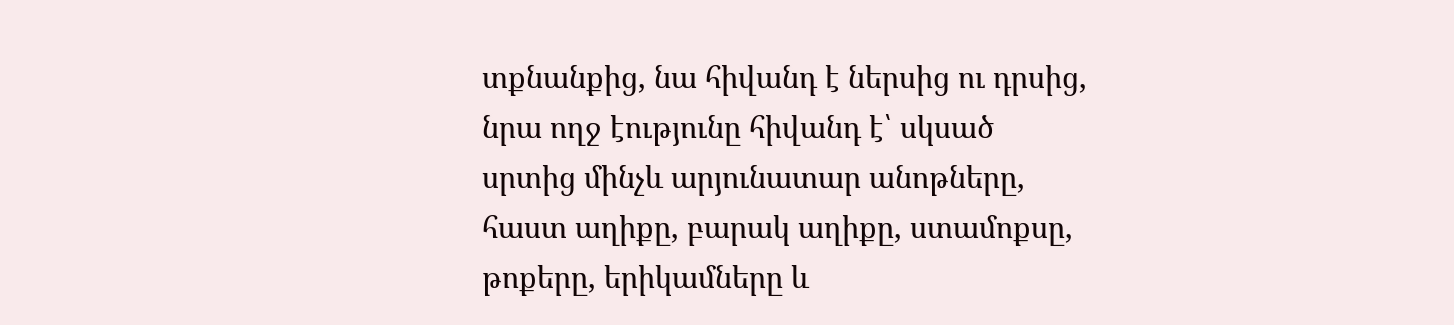տքնանքից, նա հիվանդ է ներսից ու դրսից, նրա ողջ էությունը հիվանդ է՝ սկսած սրտից մինչև արյունատար անոթները, հաստ աղիքը, բարակ աղիքը, ստամոքսը, թոքերը, երիկամները և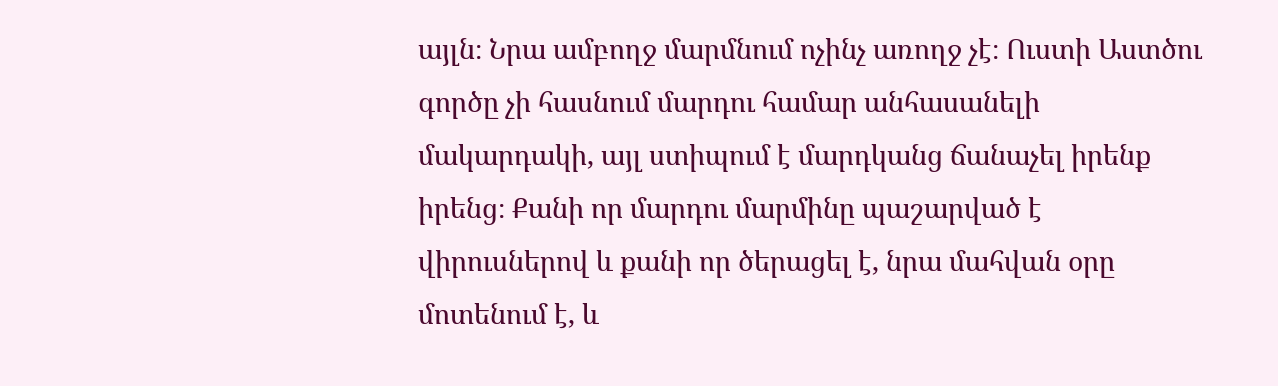այլն։ Նրա ամբողջ մարմնում ոչինչ առողջ չէ։ Ուստի Աստծու գործը չի հասնում մարդու համար անհասանելի մակարդակի, այլ ստիպում է մարդկանց ճանաչել իրենք իրենց։ Քանի որ մարդու մարմինը պաշարված է վիրուսներով և քանի որ ծերացել է, նրա մահվան օրը մոտենում է, և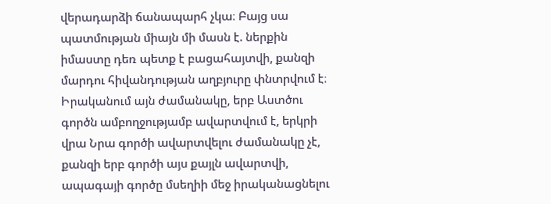վերադարձի ճանապարհ չկա։ Բայց սա պատմության միայն մի մասն է. ներքին իմաստը դեռ պետք է բացահայտվի, քանզի մարդու հիվանդության աղբյուրը փնտրվում է։ Իրականում այն ժամանակը, երբ Աստծու գործն ամբողջությամբ ավարտվում է, երկրի վրա Նրա գործի ավարտվելու ժամանակը չէ, քանզի երբ գործի այս քայլն ավարտվի, ապագայի գործը մսեղիի մեջ իրականացնելու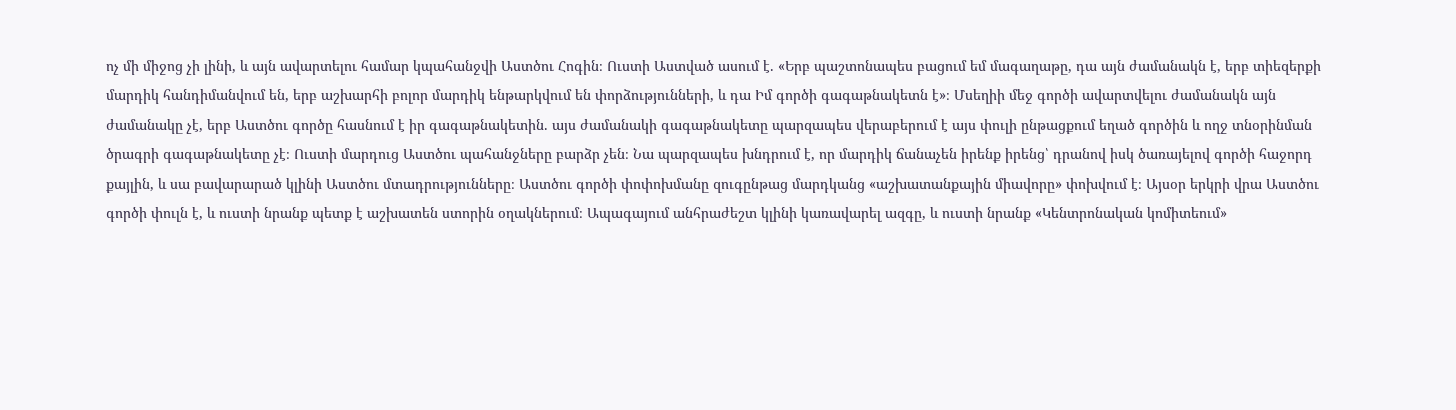ոչ մի միջոց չի լինի, և այն ավարտելու համար կպահանջվի Աստծու Հոգին։ Ուստի Աստված ասում է. «Երբ պաշտոնապես բացում եմ մագաղաթը, դա այն ժամանակն է, երբ տիեզերքի մարդիկ հանդիմանվում են, երբ աշխարհի բոլոր մարդիկ ենթարկվում են փորձությունների, և դա Իմ գործի գագաթնակետն է»։ Մսեղիի մեջ գործի ավարտվելու ժամանակն այն ժամանակը չէ, երբ Աստծու գործը հասնում է իր գագաթնակետին. այս ժամանակի գագաթնակետը պարզապես վերաբերում է այս փուլի ընթացքում եղած գործին և ողջ տնօրինման ծրագրի գագաթնակետը չէ։ Ուստի մարդուց Աստծու պահանջները բարձր չեն։ Նա պարզապես խնդրում է, որ մարդիկ ճանաչեն իրենք իրենց՝ դրանով իսկ ծառայելով գործի հաջորդ քայլին, և սա բավարարած կլինի Աստծու մտադրությունները։ Աստծու գործի փոփոխմանը զուգընթաց մարդկանց «աշխատանքային միավորը» փոխվում է։ Այսօր երկրի վրա Աստծու գործի փուլն է, և ուստի նրանք պետք է աշխատեն ստորին օղակներում։ Ապագայում անհրաժեշտ կլինի կառավարել ազգը, և ուստի նրանք «Կենտրոնական կոմիտեում»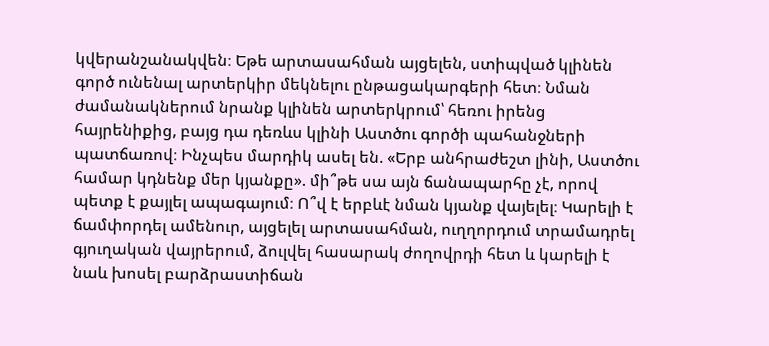կվերանշանակվեն։ Եթե արտասահման այցելեն, ստիպված կլինեն գործ ունենալ արտերկիր մեկնելու ընթացակարգերի հետ։ Նման ժամանակներում նրանք կլինեն արտերկրում՝ հեռու իրենց հայրենիքից, բայց դա դեռևս կլինի Աստծու գործի պահանջների պատճառով։ Ինչպես մարդիկ ասել են. «Երբ անհրաժեշտ լինի, Աստծու համար կդնենք մեր կյանքը». մի՞թե սա այն ճանապարհը չէ, որով պետք է քայլել ապագայում։ Ո՞վ է երբևէ նման կյանք վայելել։ Կարելի է ճամփորդել ամենուր, այցելել արտասահման, ուղղորդում տրամադրել գյուղական վայրերում, ձուլվել հասարակ ժողովրդի հետ և կարելի է նաև խոսել բարձրաստիճան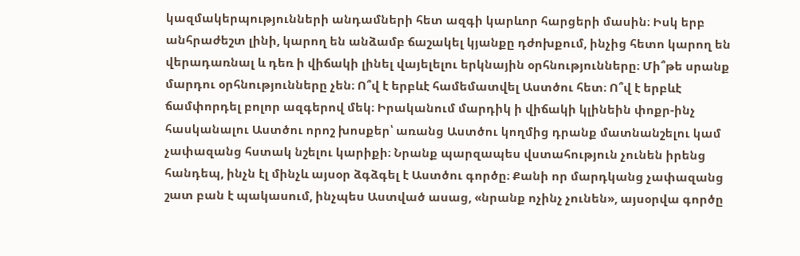կազմակերպությունների անդամների հետ ազգի կարևոր հարցերի մասին։ Իսկ երբ անհրաժեշտ լինի, կարող են անձամբ ճաշակել կյանքը դժոխքում, ինչից հետո կարող են վերադառնալ և դեռ ի վիճակի լինել վայելելու երկնային օրհնությունները։ Մի՞թե սրանք մարդու օրհնությունները չեն։ Ո՞վ է երբևէ համեմատվել Աստծու հետ։ Ո՞վ է երբևէ ճամփորդել բոլոր ազգերով մեկ։ Իրականում մարդիկ ի վիճակի կլինեին փոքր-ինչ հասկանալու Աստծու որոշ խոսքեր՝ առանց Աստծու կողմից դրանք մատնանշելու կամ չափազանց հստակ նշելու կարիքի։ Նրանք պարզապես վստահություն չունեն իրենց հանդեպ, ինչն էլ մինչև այսօր ձգձգել է Աստծու գործը։ Քանի որ մարդկանց չափազանց շատ բան է պակասում, ինչպես Աստված ասաց, «նրանք ոչինչ չունեն», այսօրվա գործը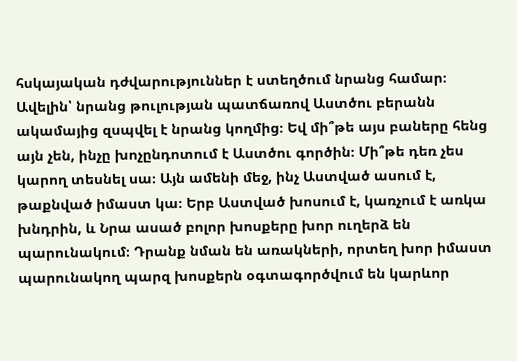հսկայական դժվարություններ է ստեղծում նրանց համար։ Ավելին՝ նրանց թուլության պատճառով Աստծու բերանն ակամայից զսպվել է նրանց կողմից։ Եվ մի՞թե այս բաները հենց այն չեն, ինչը խոչընդոտում է Աստծու գործին։ Մի՞թե դեռ չես կարող տեսնել սա։ Այն ամենի մեջ, ինչ Աստված ասում է, թաքնված իմաստ կա։ Երբ Աստված խոսում է, կառչում է առկա խնդրին, և Նրա ասած բոլոր խոսքերը խոր ուղերձ են պարունակում։ Դրանք նման են առակների, որտեղ խոր իմաստ պարունակող պարզ խոսքերն օգտագործվում են կարևոր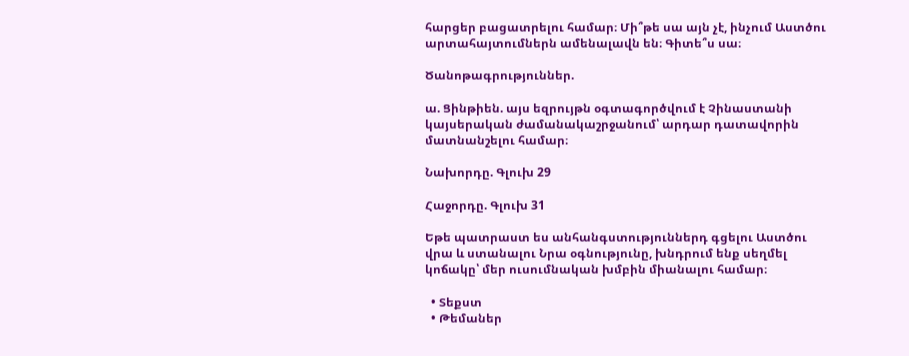հարցեր բացատրելու համար։ Մի՞թե սա այն չէ, ինչում Աստծու արտահայտումներն ամենալավն են։ Գիտե՞ս սա։

Ծանոթագրություններ.

ա. Ցինթիեն. այս եզրույթն օգտագործվում է Չինաստանի կայսերական ժամանակաշրջանում՝ արդար դատավորին մատնանշելու համար։

Նախորդը. Գլուխ 29

Հաջորդը. Գլուխ 31

Եթե պատրաստ ես անհանգստություններդ գցելու Աստծու վրա և ստանալու Նրա օգնությունը, խնդրում ենք սեղմել կոճակը՝ մեր ուսումնական խմբին միանալու համար։

  • Տեքստ
  • Թեմաներ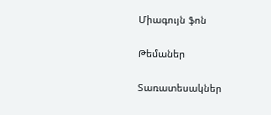Միագույն ֆոն

Թեմաներ

Տառատեսակներ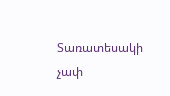Տառատեսակի չափ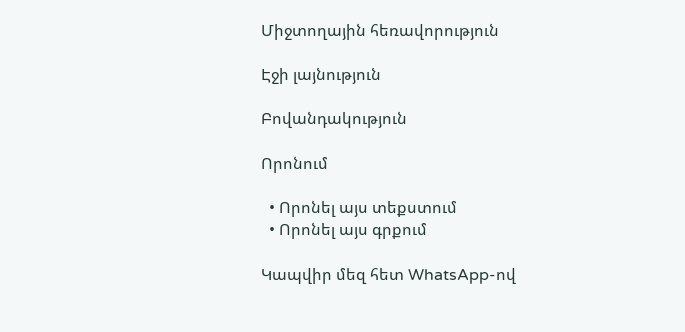Միջտողային հեռավորություն

Էջի լայնություն

Բովանդակություն

Որոնում

  • Որոնել այս տեքստում
  • Որոնել այս գրքում

Կապվիր մեզ հետ WhatsApp-ով